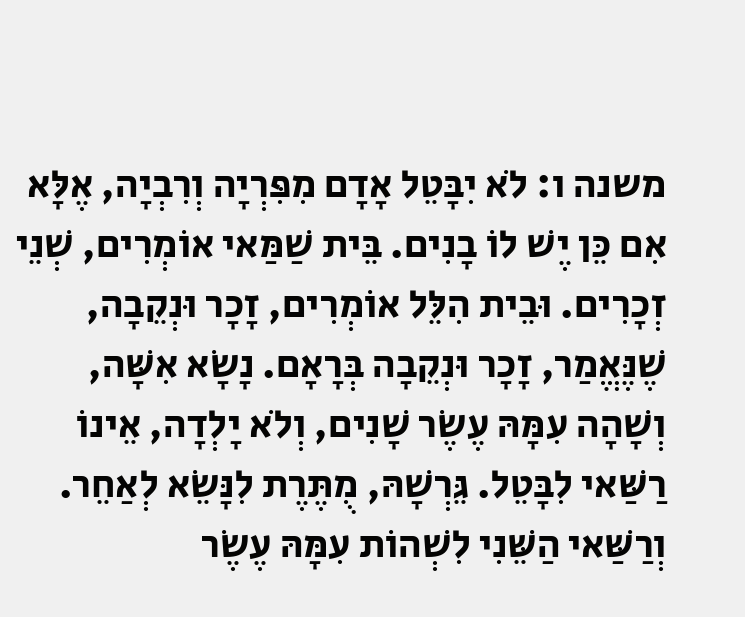משנה ו: לֹא יִבָּטֵל אָדָם מִפִּרְיָה וְרִבְיָה, אֶלָּא אִם כֵּן יֶשׁ לוֹ בָנִים. בֵּית שַׁמַּאי אוֹמְרִים, שְׁנֵי זְכָרִים. וּבֵית הִלֵּל אוֹמְרִים, זָכָר וּנְקֵבָה, שֶׁנֶּאֱמַר, זָכָר וּנְקֵבָה בְּרָאָם. נָשָׂא אִשָּׁה, וְשָׁהָה עִמָּהּ עֶשֶׂר שָׁנִים, וְלֹא יָלְדָה, אֵינוֹ רַשַּׁאי לִבָּטֵל. גֵּרְשָׁהּ, מֻתֶּרֶת לִנָּשֵׂא לְאַחֵר. וְרַשַּׁאי הַשֵּׁנִי לִשְׁהוֹת עִמָּהּ עֶשֶׂר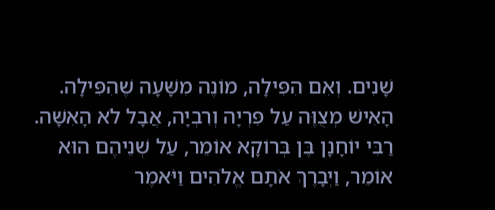שָׁנִים. וְאִם הִפִּילָה, מוֹנֶה מִשָּׁעָה שֶׁהִפִּילָה. הָאִישׁ מְצֻוֶּה עַל פִּרְיָה וְרִבְיָה, אֲבָל לֹא הָאִשָּׁה. רַבִּי יוֹחָנָן בֶּן בְּרוֹקָא אוֹמֵר, עַל שְׁנֵיהֶם הוּא אוֹמֵר, וַיְבָרֶךְ אֹתָם אֱלֹהִים וַיֹּאמֶר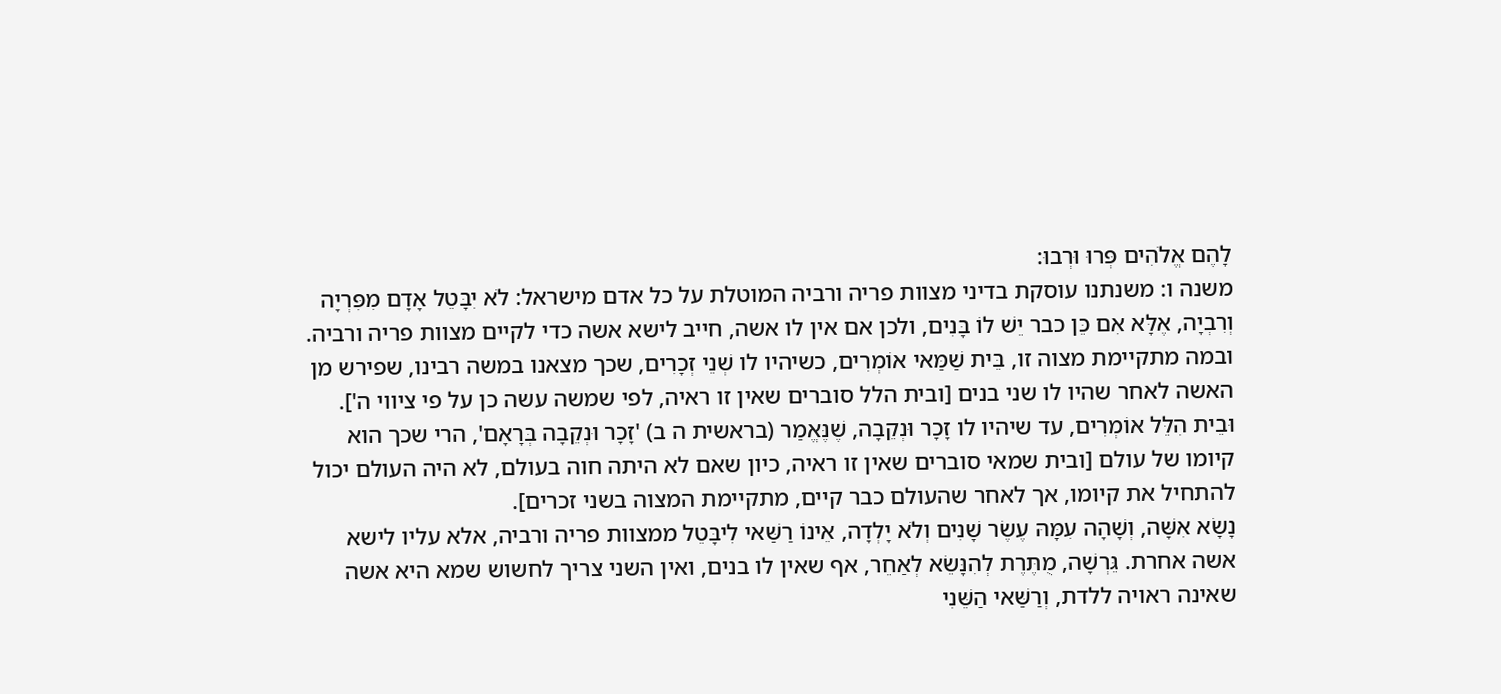לָהֶם אֱלֹהִים פְּרוּ וּרְבוּ:
משנה ו: משנתנו עוסקת בדיני מצוות פריה ורביה המוטלת על כל אדם מישראל: לֹא יִבָּטֵל אָדָם מִפִּרְיָה וְרִבְיָה, אֶלָּא אִם כֵּן כבר יֵשׁ לוֹ בָּנִים, ולכן אם אין לו אשה, חייב לישא אשה כדי לקיים מצוות פריה ורביה. ובמה מתקיימת מצוה זו, בֵּית שַׁמַּאי אוֹמְרִים, כשיהיו לו שְׁנֵי זְכָרִים, שכך מצאנו במשה רבינו, שפירש מן האשה לאחר שהיו לו שני בנים [ובית הלל סוברים שאין זו ראיה, לפי שמשה עשה כן על פי ציווי ה']. וּבֵית הִלֵּל אוֹמְרִים, עד שיהיו לו זָכָר וּנְקֵבָה, שֶׁנֶּאֱמַר (בראשית ה ב) 'זָכָר וּנְקֵבָה בְּרָאָם', הרי שכך הוא קיומו של עולם [ובית שמאי סוברים שאין זו ראיה, כיון שאם לא היתה חוה בעולם, לא היה העולם יכול להתחיל את קיומו, אך לאחר שהעולם כבר קיים, מתקיימת המצוה בשני זכרים].
נָשָׂא אִשָּׁה, וְשָׁהָה עִמָּהּ עֶשֶׂר שָׁנִים וְלֹא יָלְדָה, אֵינוֹ רַשַּׁאי לִיבָּטֵל ממצוות פריה ורביה, אלא עליו לישא אשה אחרת. גֵּרְשָׁה, מֻתֶּרֶת לְהִנָּשֵׂא לְאַחֵר, אף שאין לו בנים, ואין השני צריך לחשוש שמא היא אשה שאינה ראויה ללדת, וְרַשַּׁאי הַשֵּׁנִי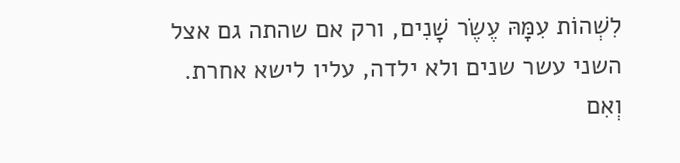לִשְׁהוֹת עִמָּהּ עֶשֶׂר שָׁנִים, ורק אם שהתה גם אצל השני עשר שנים ולא ילדה, עליו לישא אחרת. וְאִם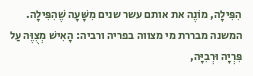הִפִּילָה, מוֹנֶה את אותם עשר שנים מִשָּׁעָה שֶׁהִפִּילָה.
המשנה מבררת מי מצווה בפריה ורביה: הָאִישׁ מְצֻוֶּה עַל פִּרְיָה וּרְבִיָּה,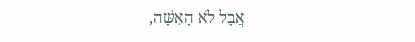אֲבָל לֹא הָאִשָּׁה,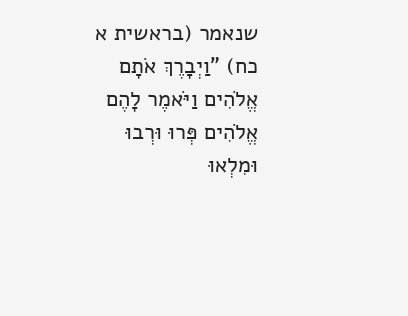שנאמר (בראשית א כח) "וַיְבָרֶךְ אֹתָם אֱלֹהִים וַיֹּאמֶר לָהֶם אֱלֹהִים פְּרוּ וּרְבוּ וּמִלְאוּ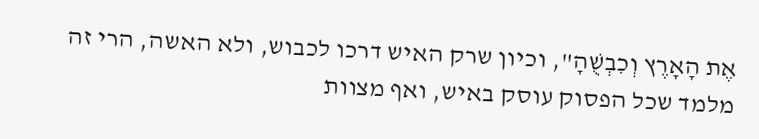אֶת הָאָרֶץ וְכִבְשֻׁהָ", וכיון שרק האיש דרכו לכבוש, ולא האשה, הרי זה מלמד שכל הפסוק עוסק באיש, ואף מצוות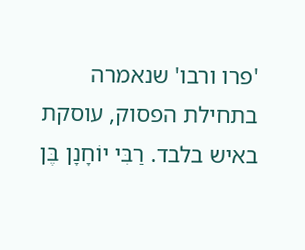'פרו ורבו' שנאמרה בתחילת הפסוק, עוסקת באיש בלבד. רַבִּי יוֹחָנָן בֶּן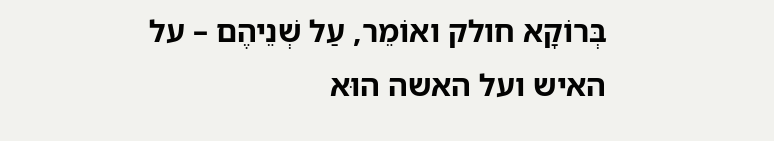בְּרוֹקָא חולק ואוֹמֵר, עַל שְׁנֵיהֶם – על האיש ועל האשה הוּא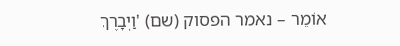אוֹמֵר – נאמר הפסוק (שם) 'וַיְבָרֶךְ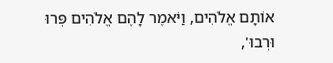אוֹתָם אֱלֹהִים, וַיֹּאמֶר לָהֶם אֱלֹהִים פְּרוּ וּרְבוּ',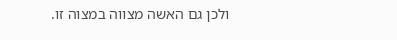ולכן גם האשה מצווה במצוה זו.